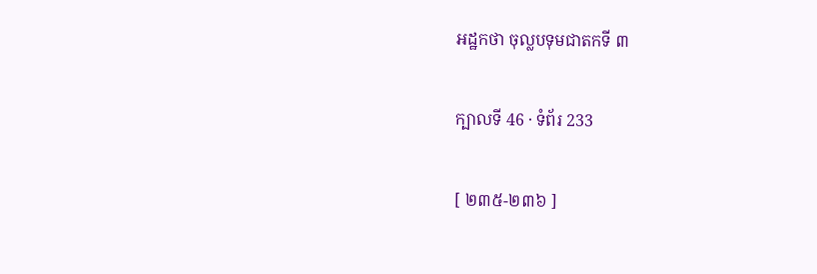អដ្ឋកថា ចុល្លបទុមជាតកទី ៣

ក្បាលទី 46 · ទំព័រ 233

[ ២៣៥-២៣៦ ]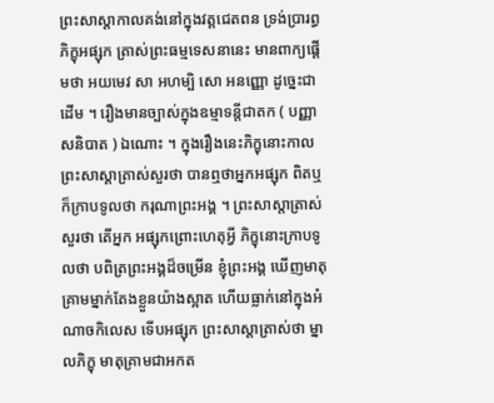ព្រះសាស្តាកាលគង់នៅក្នុងវត្តជេតពន ទ្រង់ប្រារព្ធ ភិក្ខុអផ្សុក ត្រាស់ព្រះធម្មទេសនានេះ មានពាក្យផ្តើមថា អយមេវ សា អហម្បិ សោ អនញ្ញោ ដូច្នេះជាដើម ។ រឿងមានច្បាស់ក្នុងឧម្មាទន្តីជាតក ( បញ្ញាសនិបាត ) ឯណោះ ។ ក្នុងរឿងនេះភិក្ខុនោះកាលព្រះសាស្តាត្រាស់សួរថា បានឮថាអ្នកអផ្សុក ពិតឬ ក៏ក្រាបទូលថា ករុណាព្រះអង្គ ។ ព្រះសាស្តាត្រាស់សួរថា តើអ្នក អផ្សុកព្រោះហេតុអ្វី ភិក្ខុនោះក្រាបទូលថា បពិត្រព្រះអង្គដ៏ចម្រើន ខ្ញុំព្រះអង្គ ឃើញមាតុគ្រាមម្នាក់តែងខ្លួនយ៉ាងស្អាត ហើយធ្លាក់នៅក្នុងអំណាចកិលេស ទើបអផ្សុក ព្រះសាស្តាត្រាស់ថា ម្នាលភិក្ខុ មាតុគ្រាមជាអកត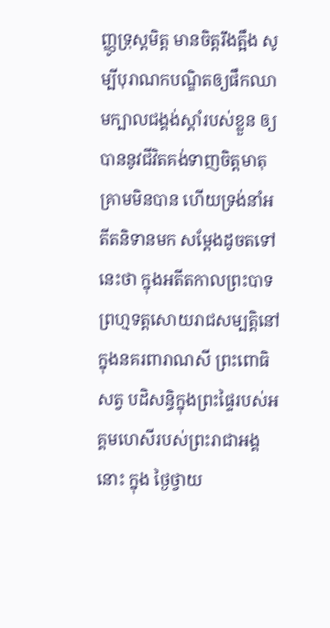ញ្ញូទ្រុស្តមិត្ត មានចិត្តរឹងត្អឹង សូម្បីបុរាណកបណ្ឌិតឲ្យផឹកឈាមក្បាលជង្គង់ស្តាំរបស់ខ្លួន ឲ្យបាននូវជីវិតគង់ទាញចិត្តមាតុគ្រាមមិនបាន ហើយទ្រង់នាំអតីតនិទានមក សម្តែងដូចតទៅនេះថា ក្នុងអតីតកាលព្រះបាទព្រហ្មទត្តសោយរាជសម្បត្តិនៅក្នុងនគរពារាណសី ព្រះពោធិសត្វ បដិសន្ធិក្នុងព្រះផ្ទៃរបស់អគ្គមហេសីរបស់ព្រះរាជាអង្គនោះ ក្នុង ថ្ងៃថ្វាយ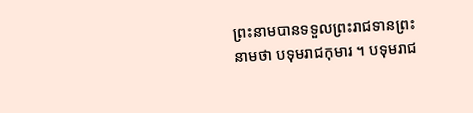ព្រះនាមបានទទួលព្រះរាជទានព្រះនាមថា បទុមរាជកុមារ ។ បទុមរាជ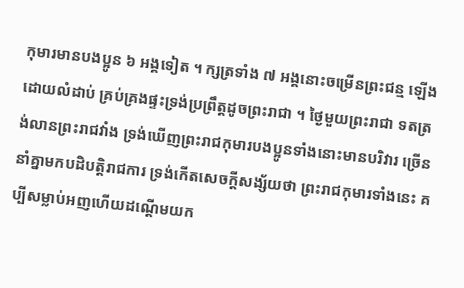កុមារមានបងប្អូន ៦ អង្គទៀត ។ ក្សត្រទាំង ៧ អង្គនោះចម្រើនព្រះជន្ម ឡើងដោយលំដាប់ គ្រប់គ្រងផ្ទះទ្រង់ប្រព្រឹត្តដូចព្រះរាជា ។ ថ្ងៃមួយព្រះរាជា ទតត្រង់លានព្រះរាជវាំង ទ្រង់ឃើញព្រះរាជកុមារបងប្អូនទាំងនោះមានបរិវារ ច្រើននាំគ្នាមកបដិបត្តិរាជការ ទ្រង់កើតសេចក្តីសង្ស័យថា ព្រះរាជកុមារទាំងនេះ គប្បីសម្លាប់អញហើយដណ្តើមយក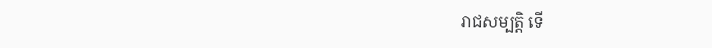រាជសម្បត្តិ ទើ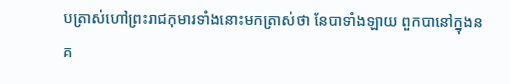បត្រាស់ហៅព្រះរាជកុមារទាំងនោះមកត្រាស់ថា នែបាទាំងឡាយ ពួកបានៅក្នុងនគ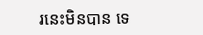រនេះមិនបាន ទេ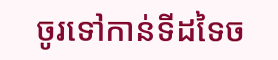ចូរទៅកាន់ទីដទៃច